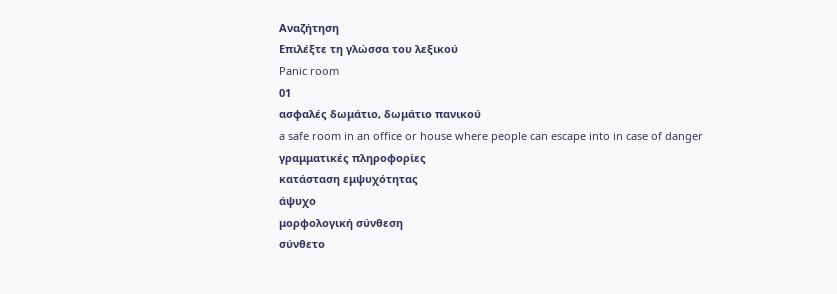Αναζήτηση
Επιλέξτε τη γλώσσα του λεξικού
Panic room
01
ασφαλές δωμάτιο, δωμάτιο πανικού
a safe room in an office or house where people can escape into in case of danger
γραμματικές πληροφορίες
κατάσταση εμψυχότητας
άψυχο
μορφολογική σύνθεση
σύνθετο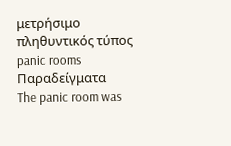μετρήσιμο
πληθυντικός τύπος
panic rooms
Παραδείγματα
The panic room was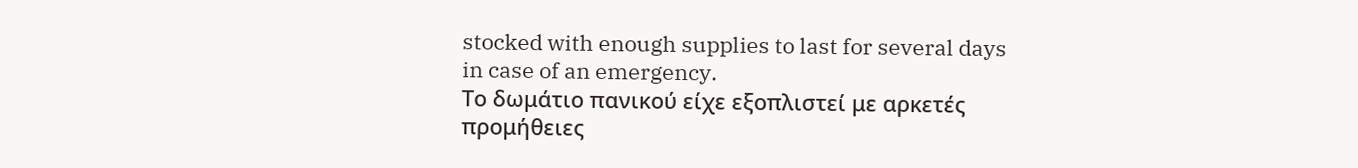stocked with enough supplies to last for several days in case of an emergency.
Το δωμάτιο πανικού είχε εξοπλιστεί με αρκετές προμήθειες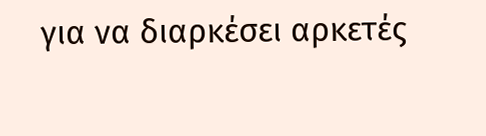για να διαρκέσει αρκετές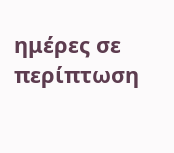ημέρες σε περίπτωση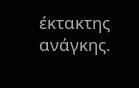έκτακτης ανάγκης.